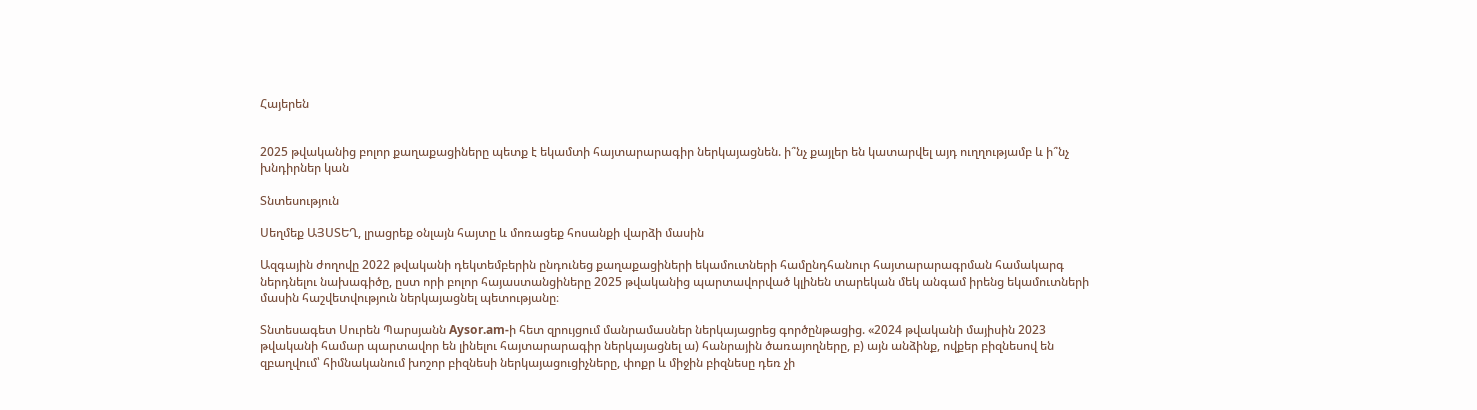Հայերեն


2025 թվականից բոլոր քաղաքացիները պետք է եկամտի հայտարարագիր ներկայացնեն. ի՞նչ քայլեր են կատարվել այդ ուղղությամբ և ի՞նչ խնդիրներ կան

Տնտեսություն

Սեղմեք ԱՅՍՏԵՂ, լրացրեք օնլայն հայտը և մոռացեք հոսանքի վարձի մասին

Ազգային ժողովը 2022 թվականի դեկտեմբերին ընդունեց քաղաքացիների եկամուտների համընդհանուր հայտարարագրման համակարգ ներդնելու նախագիծը, ըստ որի բոլոր հայաստանցիները 2025 թվականից պարտավորված կլինեն տարեկան մեկ անգամ իրենց եկամուտների մասին հաշվետվություն ներկայացնել պետությանը։

Տնտեսագետ Սուրեն Պարսյանն Aysor.am-ի հետ զրույցում մանրամասներ ներկայացրեց գործընթացից. «2024 թվականի մայիսին 2023 թվականի համար պարտավոր են լինելու հայտարարագիր ներկայացնել ա) հանրային ծառայողները, բ) այն անձինք, ովքեր բիզնեսով են զբաղվում՝ հիմնականում խոշոր բիզնեսի ներկայացուցիչները, փոքր և միջին բիզնեսը դեռ չի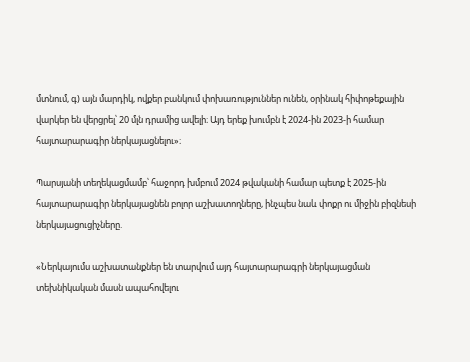մտնում, գ) այն մարդիկ, ովքեր բանկում փոխառություններ ունեն, օրինակ հիփոթեքային վարկեր են վերցրել՝ 20 մլն դրամից ավելի։ Այդ երեք խումբն է 2024-ին 2023-ի համար հայտարարագիր ներկայացնելու»։

Պարսյանի տեղեկացմամբ՝ հաջորդ խմբում 2024 թվականի համար պետք է 2025-ին հայտարարագիր ներկայացնեն բոլոր աշխատողները, ինչպես նաև փոքր ու միջին բիզնեսի ներկայացուցիչները.

«Ներկայումս աշխատանքներ են տարվում այդ հայտարարագրի ներկայացման տեխնիկական մասն ապահովելու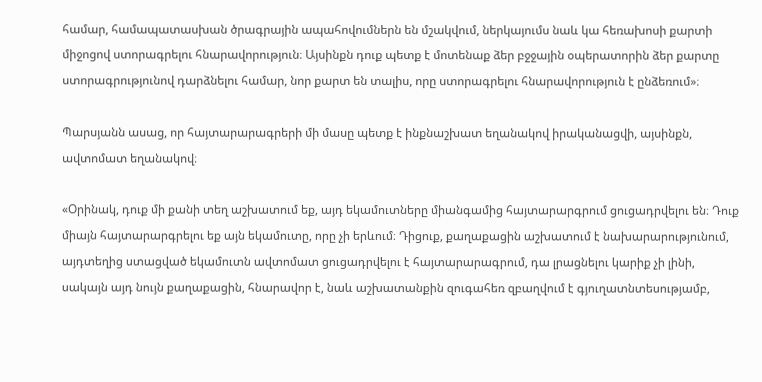համար, համապատասխան ծրագրային ապահովումներն են մշակվում, ներկայումս նաև կա հեռախոսի քարտի միջոցով ստորագրելու հնարավորություն։ Այսինքն դուք պետք է մոտենաք ձեր բջջային օպերատորին ձեր քարտը ստորագրությունով դարձնելու համար, նոր քարտ են տալիս, որը ստորագրելու հնարավորություն է ընձեռում»։

Պարսյանն ասաց, որ հայտարարագրերի մի մասը պետք է ինքնաշխատ եղանակով իրականացվի, այսինքն, ավտոմատ եղանակով։

«Օրինակ, դուք մի քանի տեղ աշխատում եք, այդ եկամուտները միանգամից հայտարարգրում ցուցադրվելու են։ Դուք միայն հայտարարգրելու եք այն եկամուտը, որը չի երևում։ Դիցուք, քաղաքացին աշխատում է նախարարությունում, այդտեղից ստացված եկամուտն ավտոմատ ցուցադրվելու է հայտարարագրում, դա լրացնելու կարիք չի լինի, սակայն այդ նույն քաղաքացին, հնարավոր է, նաև աշխատանքին զուգահեռ զբաղվում է գյուղատնտեսությամբ,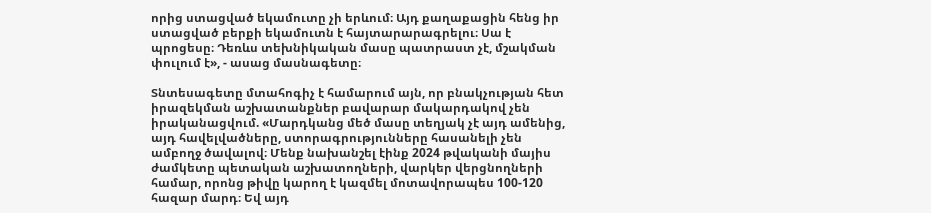որից ստացված եկամուտը չի երևում։ Այդ քաղաքացին հենց իր ստացված բերքի եկամուտն է հայտարարագրելու։ Սա է պրոցեսը։ Դեռևս տեխնիկական մասը պատրաստ չէ, մշակման փուլում է», - ասաց մասնագետը։

Տնտեսագետը մտահոգիչ է համարում այն, որ բնակչության հետ իրազեկման աշխատանքներ բավարար մակարդակով չեն իրականացվում. «Մարդկանց մեծ մասը տեղյակ չէ այդ ամենից, այդ հավելվածները, ստորագրությունները հասանելի չեն ամբողջ ծավալով։ Մենք նախանշել էինք 2024 թվականի մայիս ժամկետը պետական աշխատողների, վարկեր վերցնողների համար, որոնց թիվը կարող է կազմել մոտավորապես 100-120 հազար մարդ։ Եվ այդ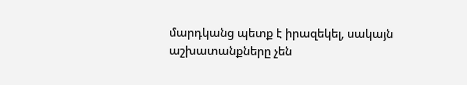մարդկանց պետք է իրազեկել, սակայն աշխատանքները չեն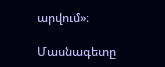արվում»։

Մասնագետը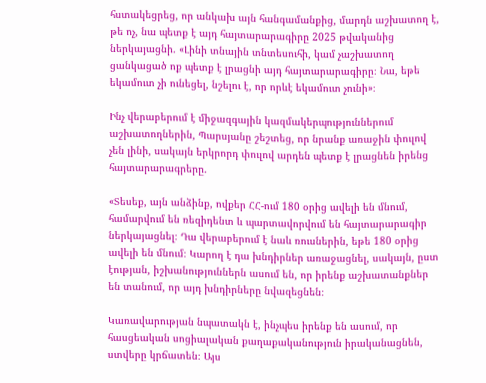հստակեցրեց, որ անկախ այն հանգամանքից, մարդն աշխատող է, թե ոչ, նա պետք է այդ հայտարարագիրը 2025 թվականից ներկայացնի. «Լինի տնային տնտեսուհի, կամ չաշխատող ցանկացած ոք պետք է լրացնի այդ հայտարարագիրը։ Նա, եթե եկամուտ չի ունեցել, նշելու է, որ որևէ եկամուտ չունի»։

Ինչ վերաբերում է միջազգային կազմակերպություններում աշխատողներին, Պարսյանը շեշտեց, որ նրանք առաջին փուլով չեն լինի, սակայն երկրորդ փուլով արդեն պետք է լրացնեն իրենց հայտարարագրերը.

«Տեսեք, այն անձինք, ովքեր ՀՀ-ում 180 օրից ավելի են մնում, համարվում են ռեզիդենտ և պարտավորվում են հայտարարագիր ներկայացնել։ Դա վերաբերում է նաև ռուսներին, եթե 180 օրից ավելի են մնում։ Կարող է դա խնդիրներ առաջացնել, սակայն, ըստ էության, իշխանություններն ասում են, որ իրենք աշխատանքներ են տանում, որ այդ խնդիրները նվազեցնեն։

Կառավարության նպատակն է, ինչպես իրենք են ասում, որ հասցեական սոցիալական քաղաքականություն իրականացնեն, ստվերը կրճատեն։ Այս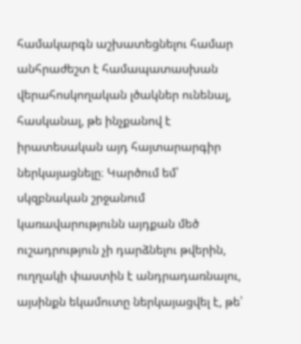համակարգն աշխատեցնելու համար անհրաժեշտ է համապատասխան վերահոսկողական լծակներ ունենալ, հասկանալ, թե ինչքանով է իրատեսական այդ հայտարարգիր ներկայացնելը։ Կարծում եմ՝ սկզբնական շրջանում կառավարությունն այդքան մեծ ուշադրություն չի դարձնելու թվերին, ուղղակի փաստին է անդրադառնալու, այսինքն եկամուտը ներկայացվել է, թե՝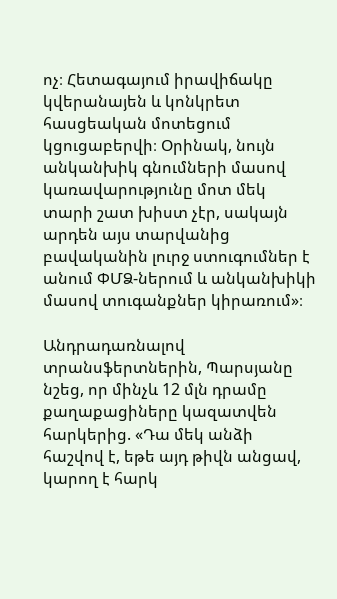ոչ։ Հետագայում իրավիճակը կվերանայեն և կոնկրետ հասցեական մոտեցում կցուցաբերվի։ Օրինակ, նույն անկանխիկ գնումների մասով կառավարությունը մոտ մեկ տարի շատ խիստ չէր, սակայն արդեն այս տարվանից բավականին լուրջ ստուգումներ է անում ՓՄՁ-ներում և անկանխիկի մասով տուգանքներ կիրառում»։

Անդրադառնալով տրանսֆերտներին, Պարսյանը նշեց, որ մինչև 12 մլն դրամը քաղաքացիները կազատվեն հարկերից. «Դա մեկ անձի հաշվով է, եթե այդ թիվն անցավ, կարող է հարկ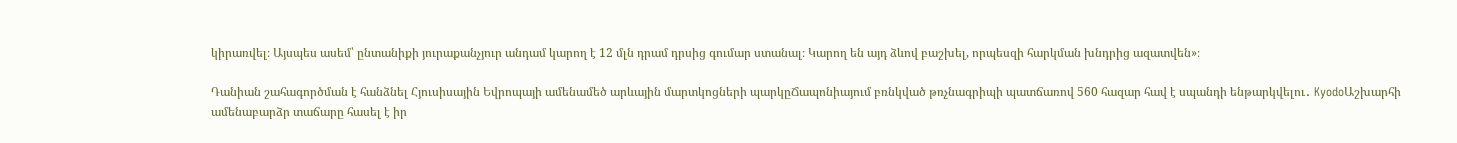կիրառվել։ Այսպես ասեմ՝ ընտանիքի յուրաքանչյուր անդամ կարող է 12 մլն դրամ դրսից գումար ստանալ։ Կարող են այդ ձևով բաշխել, որպեսզի հարկման խնդրից ազատվեն»։

Դանիան շահագործման է հանձնել Հյուսիսային Եվրոպայի ամենամեծ արևային մարտկոցների պարկըՃապոնիայում բռնկված թռչնագրիպի պատճառով 560 հազար հավ է սպանդի ենթարկվելու․ KyodoԱշխարհի ամենաբարձր տաճարը հասել է իր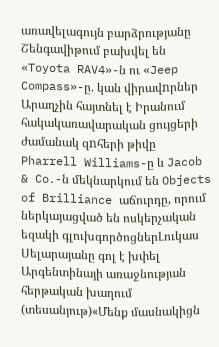առավելագույն բարձրությանը Շենգավիթում բախվել են «Toyota RAV4»-ն ու «Jeep Compass»-ը. կան վիրավnրներ Արաղչին հայտնել է Իրանում հակակառավարական ցույցերի ժամանակ զnհերի թիվը Pharrell Williams-ը և Jacob & Co․-ն մեկնարկում են Objects of Brilliance աճուրդը, որում ներկայացված են ոսկերչական եզակի գլուխգործոցներԼուկաս Սելարայանը գոլ է խփել Արգենտինայի առաջնության հերթական խաղում (տեսանյութ)«Մենք մասնակիցն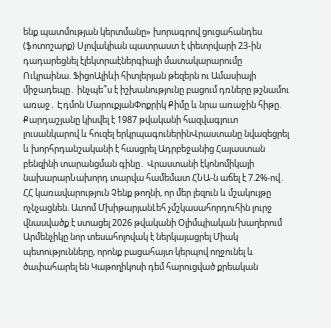ենք պատմության կերտմանը» խորագրով ցուցահանդես (ֆոտոշարք) Սլովակիան պատրաստ է փետրվարի 23-ին դադարեցնել էլեկտրաէներգիայի մատակարարումը Ուկրաինա. ՖիցոԱլիևի հիտլերյան թեզերն ու Ամասիայի միջադեպը․ ինչպե՞ս է իշխանությունը բացում դռները թշնամու առաջ․ Էդմոն ՄարուքյանՓոքրիկ Քիմը և նրա առաջին հիթը. Քարդաշյանը կիսվել է 1987 թվականի հազվագյուտ լուսանկարով և հուզել երկրպագուներինՎրաստանը նվազեցրել և խորհրդանշականի է հասցրել Ադրբեջանից Հայաստան բենզինի տարանցման գինը․ Վրաստանի էկոնոմիկայի նախարարՆախորդ տարվա համեմատ ՀՆԱ-ն աճել է 7.2%-ով․ ՀՀ կառավարություն Չենք թողնի, որ մեր լեզուն և մշակույթը ոչնչացնեն. Ատոմ ՄխիթարյանԼեհ չմշկասահորդուհին լուրջ վնասվածք է ստացել 2026 թվականի Օլիմպիական խաղերում Արմենչիկը նոր տեսահոլովակ է ներկայացրել Միակ պետությունները, որոնք բացահայտ կերպով ողջունել և ծափահարել են Կաթողիկոսի դեմ հարուցված քրեական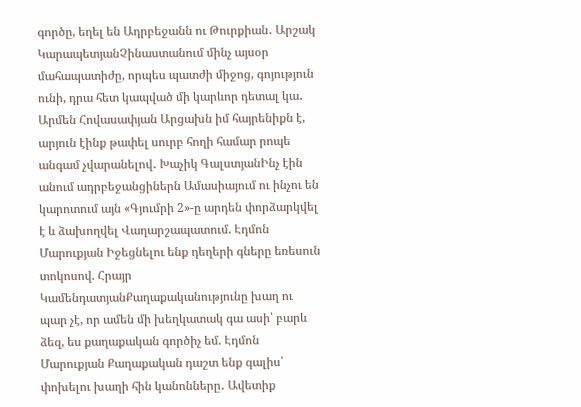գործը, եղել են Ադրբեջանն ու Թուրքիան․ Արշակ ԿարապետյանՉինաստանում մինչ այսօր մահապատիժը, որպես պատժի միջոց, գոյություն ունի, դրա հետ կապված մի կարևոր դետալ կա․ Արմեն Հովասափյան Արցախն իմ հայրենիքն է, արյուն էինք թափել սուրբ հողի համար րոպե անգամ չվարանելով․ Խաչիկ ԳալստյանԻնչ էին անում ադրբեջանցիներն Ամասիայում ու ինչու են կարոտում այն «Գյումրի 2»-ը արդեն փորձարկվել է և ձախողվել Վաղարշապատում. Էդմոն Մարուքյան Իջեցնելու ենք դեղերի գները եռեսուն տոկոսով. Հրայր ԿամենդատյանՔաղաքականությունը խաղ ու պար չէ, որ ամեն մի խեղկատակ գա ասի՝ բարև ձեզ, ես քաղաքական գործիչ եմ. Էդմոն Մարուքյան Քաղաքական դաշտ ենք գալիս՝ փոխելու խաղի հին կանոնները․ Ավետիք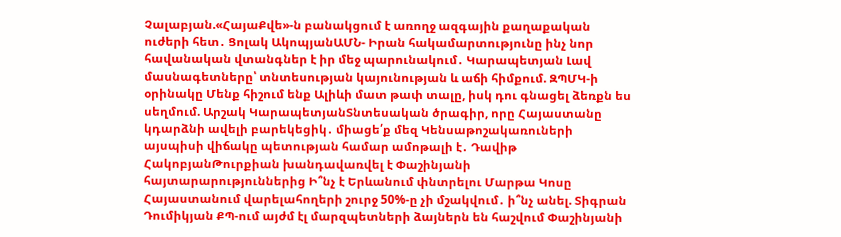Չալաբյան.«ՀայաՔվե»-ն բանակցում է առողջ ազգային քաղաքական ուժերի հետ․ Ցոլակ ԱկոպյանԱՄՆ- Իրան հակամարտությունը ինչ նոր հավանական վտանգներ է իր մեջ պարունակում․ Կարապետյան Լավ մասնագետները՝ տնտեսության կայունության և աճի հիմքում. ԶՊՄԿ-ի օրինակը Մենք հիշում ենք Ալիևի մատ թափ տալը, իսկ դու գնացել ձեռքն ես սեղմում. Արշակ ԿարապետյանՏնտեսական ծրագիր, որը Հայաստանը կդարձնի ավելի բարեկեցիկ․ միացե՛ք մեզ Կենսաթոշակառուների այսպիսի վիճակը պետության համար ամոթալի է․ Դավիթ ՀակոբյանԹուրքիան խանդավառվել է Փաշինյանի հայտարարություններից Ի՞նչ է Երևանում փնտրելու Մարթա Կոսը Հայաստանում վարելահողերի շուրջ 50%-ը չի մշակվում․ ի՞նչ անել. Տիգրան Դումիկյան ՔՊ-ում այժմ էլ մարզպետների ձայներն են հաշվում Փաշինյանի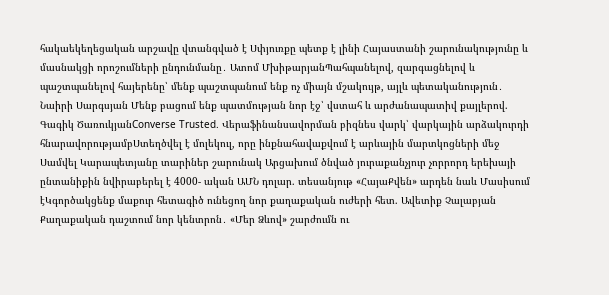հակաեկեղեցական արշավը վտանգված է Սփյուռքը պետք է լինի Հայաստանի շարունակությունը և մասնակցի որոշումների ընդունմանը․ Ատոմ ՄխիթարյանՊահպանելով, զարգացնելով և պաշտպանելով հայերենը՝ մենք պաշտպանում ենք ոչ միայն մշակույթ, այլև պետականություն․ Նաիրի Սարգսյան Մենք բացում ենք պատմության նոր էջ՝ վստահ և արժանապատիվ քայլերով. Գագիկ ԾառուկյանConverse Trusted. Վերաֆինանսավորման բիզնես վարկ՝ վարկային արձակուրդի հնարավորությամբՍտեղծվել է մոլեկուլ, որը ինքնահավաքվում է արևային մարտկոցների մեջ Սամվել Կարապետյանը տարիներ շարունակ Արցախում ծնված յուրաքանչյուր չորրորդ երեխայի ընտանիքին նվիրաբերել է 4000- ական ԱՄՆ դոլար. տեսանյութ «ՀայաՔվեն» արդեն նաև Մասիսում էԿգործակցենք մաքուր հետագիծ ունեցող նոր քաղաքական ուժերի հետ. Ավետիք Չալաբյան Քաղաքական դաշտում նոր կենտրոն․ «Մեր Ձևով» շարժումն ու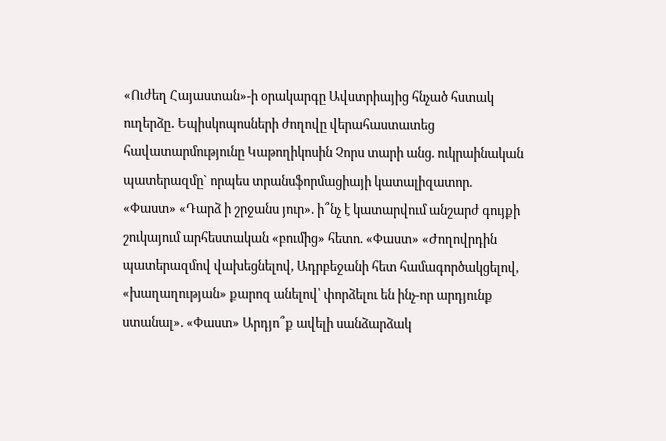«Ուժեղ Հայաստան»-ի օրակարգը Ավստրիայից հնչած հստակ ուղերձը․ Եպիսկոպոսների ժողովը վերահաստատեց հավատարմությունը Կաթողիկոսին Չորս տարի անց. ուկրաինական պատերազմը` որպես տրանսֆորմացիայի կատալիզատոր. «Փաստ» «Դարձ ի շրջանս յուր». ի՞նչ է կատարվում անշարժ գույքի շուկայում արհեստական «բումից» հետո. «Փաստ» «Ժողովրդին պատերազմով վախեցնելով, Ադրբեջանի հետ համագործակցելով, «խաղաղության» քարոզ անելով՝ փորձելու են ինչ-որ արդյունք ստանալ». «Փաստ» Արդյո՞ք ավելի սանձարձակ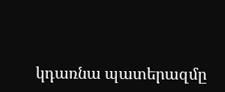կդառնա պատերազմը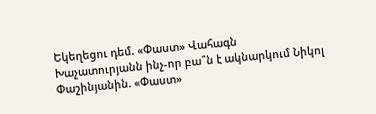Եկեղեցու դեմ. «Փաստ» Վահագն Խաչատուրյանն ինչ-որ բա՞ն է ակնարկում Նիկոլ Փաշինյանին. «Փաստ»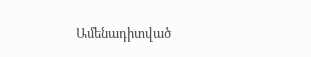Ամենադիտված